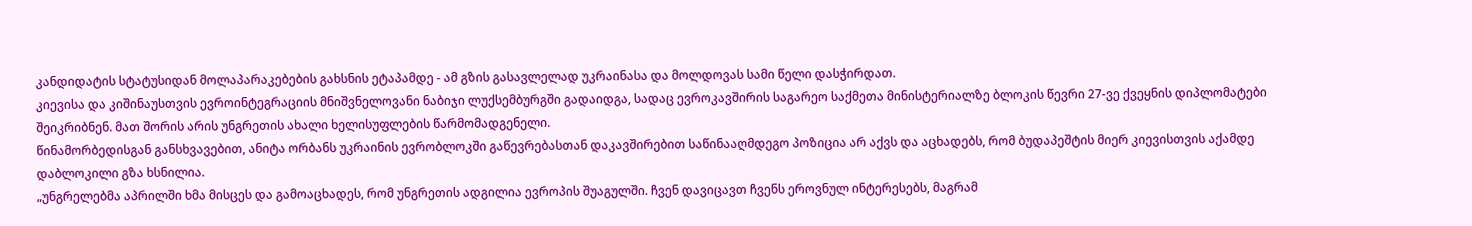კანდიდატის სტატუსიდან მოლაპარაკებების გახსნის ეტაპამდე - ამ გზის გასავლელად უკრაინასა და მოლდოვას სამი წელი დასჭირდათ.
კიევისა და კიშინაუსთვის ევროინტეგრაციის მნიშვნელოვანი ნაბიჯი ლუქსემბურგში გადაიდგა, სადაც ევროკავშირის საგარეო საქმეთა მინისტერიალზე ბლოკის წევრი 27-ვე ქვეყნის დიპლომატები შეიკრიბნენ. მათ შორის არის უნგრეთის ახალი ხელისუფლების წარმომადგენელი.
წინამორბედისგან განსხვავებით, ანიტა ორბანს უკრაინის ევრობლოკში გაწევრებასთან დაკავშირებით საწინააღმდეგო პოზიცია არ აქვს და აცხადებს, რომ ბუდაპეშტის მიერ კიევისთვის აქამდე დაბლოკილი გზა ხსნილია.
„უნგრელებმა აპრილში ხმა მისცეს და გამოაცხადეს, რომ უნგრეთის ადგილია ევროპის შუაგულში. ჩვენ დავიცავთ ჩვენს ეროვნულ ინტერესებს, მაგრამ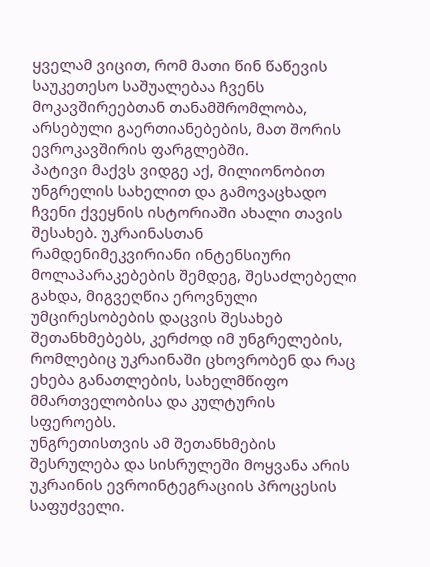ყველამ ვიცით, რომ მათი წინ წაწევის საუკეთესო საშუალებაა ჩვენს მოკავშირეებთან თანამშრომლობა, არსებული გაერთიანებების, მათ შორის ევროკავშირის ფარგლებში.
პატივი მაქვს ვიდგე აქ, მილიონობით უნგრელის სახელით და გამოვაცხადო ჩვენი ქვეყნის ისტორიაში ახალი თავის შესახებ. უკრაინასთან რამდენიმეკვირიანი ინტენსიური მოლაპარაკებების შემდეგ, შესაძლებელი გახდა, მიგვეღწია ეროვნული უმცირესობების დაცვის შესახებ შეთანხმებებს, კერძოდ იმ უნგრელების, რომლებიც უკრაინაში ცხოვრობენ და რაც ეხება განათლების, სახელმწიფო მმართველობისა და კულტურის სფეროებს.
უნგრეთისთვის ამ შეთანხმების შესრულება და სისრულეში მოყვანა არის უკრაინის ევროინტეგრაციის პროცესის საფუძველი.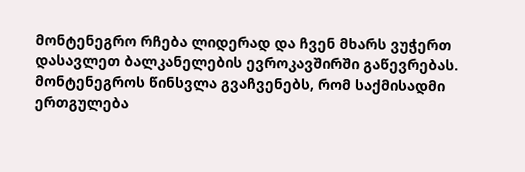მონტენეგრო რჩება ლიდერად და ჩვენ მხარს ვუჭერთ დასავლეთ ბალკანელების ევროკავშირში გაწევრებას.
მონტენეგროს წინსვლა გვაჩვენებს, რომ საქმისადმი ერთგულება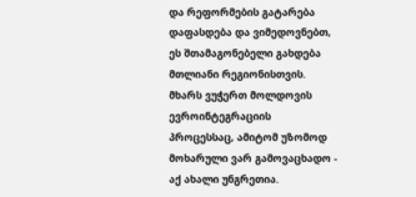და რეფორმების გატარება დაფასდება და ვიმედოვნებთ, ეს შთამაგონებელი გახდება მთლიანი რეგიონისთვის.
მხარს ვუჭერთ მოლდოვის ევროინტეგრაციის პროცესსაც, ამიტომ უზომოდ მოხარული ვარ გამოვაცხადო - აქ ახალი უნგრეთია.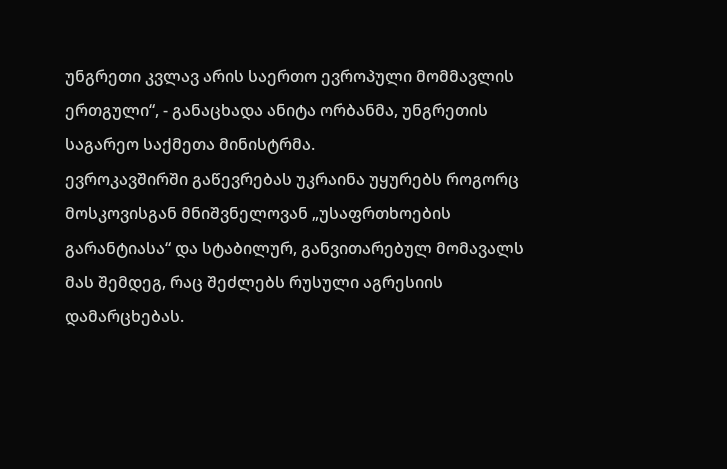უნგრეთი კვლავ არის საერთო ევროპული მომმავლის ერთგული“, - განაცხადა ანიტა ორბანმა, უნგრეთის საგარეო საქმეთა მინისტრმა.
ევროკავშირში გაწევრებას უკრაინა უყურებს როგორც მოსკოვისგან მნიშვნელოვან „უსაფრთხოების გარანტიასა“ და სტაბილურ, განვითარებულ მომავალს მას შემდეგ, რაც შეძლებს რუსული აგრესიის დამარცხებას.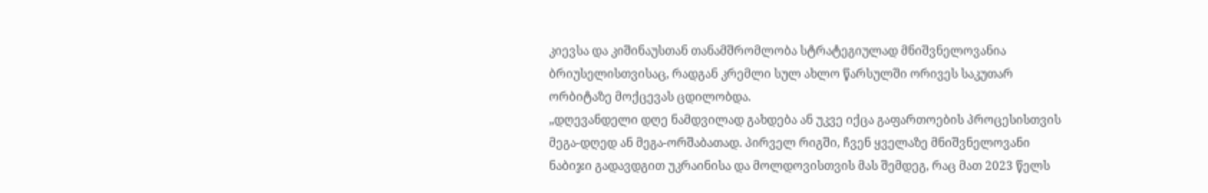კიევსა და კიშინაუსთან თანამშრომლობა სტრატეგიულად მნიშვნელოვანია ბრიუსელისთვისაც, რადგან კრემლი სულ ახლო წარსულში ორივეს საკუთარ ორბიტაზე მოქცევას ცდილობდა.
„დღევანდელი დღე ნამდვილად გახდება ან უკვე იქცა გაფართოების პროცესისთვის მეგა-დღედ ან მეგა-ორშაბათად. პირველ რიგში, ჩვენ ყველაზე მნიშვნელოვანი ნაბიჯი გადავდგით უკრაინისა და მოლდოვისთვის მას შემდეგ, რაც მათ 2023 წელს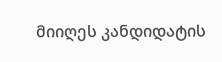მიიღეს კანდიდატის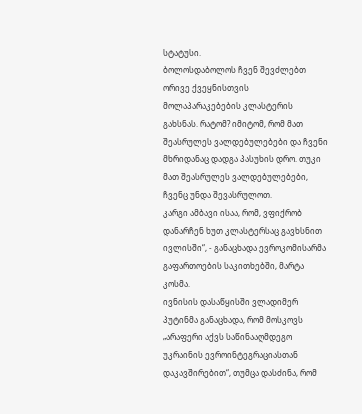სტატუსი.
ბოლოსდაბოლოს ჩვენ შევძლებთ ორივე ქვეყნისთვის მოლაპარაკებების კლასტერის გახსნას. რატომ? იმიტომ, რომ მათ შეასრულეს ვალდებულებები და ჩვენი მხრიდანაც დადგა პასუხის დრო. თუკი მათ შეასრულეს ვალდებულებები, ჩვენც უნდა შევასრულოთ.
კარგი ამბავი ისაა, რომ, ვფიქრობ დანარჩენ ხუთ კლასტერსაც გავხსნით ივლისში“, - განაცხადა ევროკომისარმა გაფართოების საკითხებში, მარტა კოსმა.
ივნისის დასაწყისში ვლადიმერ პუტინმა განაცხადა, რომ მოსკოვს „არაფერი აქვს საწინააღმდეგო უკრაინის ევროინტეგრაციასთან დაკავშირებით“, თუმცა დასძინა, რომ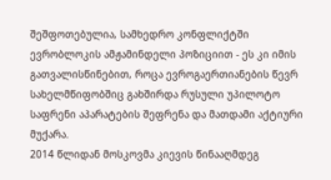შეშფოთებულია, სამხედრო კონფლიქტში ევრობლოკის ამჟამინდელი პოზიციით - ეს კი იმის გათვალისწინებით, როცა ევროგაერთიანების წევრ სახელმწიფობშიც გახშირდა რუსული უპილოტო საფრენი აპარატების შეფრენა და მათდამი აქტიური მუქარა.
2014 წლიდან მოსკოვმა კიევის წინააღმდეგ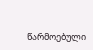წარმოებული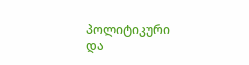პოლიტიკური და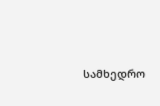სამხედრო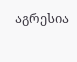აგრესია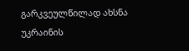გარკვეულწილად ახსნა უკრაინის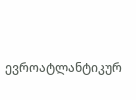ევროატლანტიკურ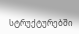სტრუქტურებში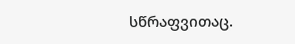სწრაფვითაც.